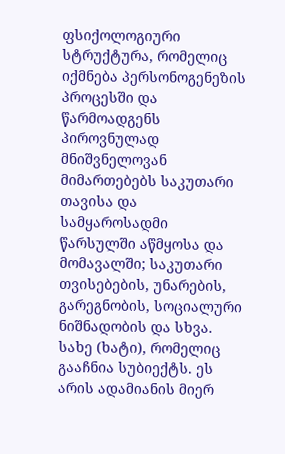ფსიქოლოგიური სტრუქტურა, რომელიც იქმნება პერსონოგენეზის პროცესში და წარმოადგენს პიროვნულად მნიშვნელოვან მიმართებებს საკუთარი თავისა და სამყაროსადმი წარსულში აწმყოსა და მომავალში; საკუთარი თვისებების, უნარების, გარეგნობის, სოციალური ნიშნადობის და სხვა. სახე (ხატი), რომელიც გააჩნია სუბიექტს. ეს არის ადამიანის მიერ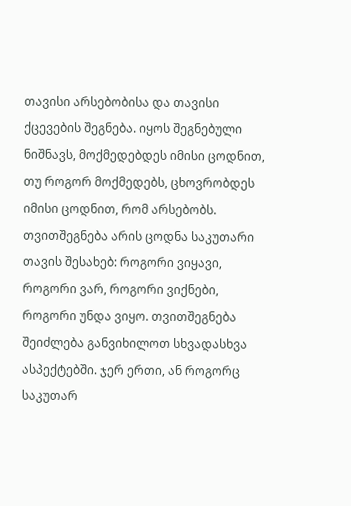თავისი არსებობისა და თავისი ქცევების შეგნება. იყოს შეგნებული ნიშნავს, მოქმედებდეს იმისი ცოდნით, თუ როგორ მოქმედებს, ცხოვრობდეს იმისი ცოდნით, რომ არსებობს. თვითშეგნება არის ცოდნა საკუთარი თავის შესახებ: როგორი ვიყავი, როგორი ვარ, როგორი ვიქნები, როგორი უნდა ვიყო. თვითშეგნება შეიძლება განვიხილოთ სხვადასხვა ასპექტებში. ჯერ ერთი, ან როგორც საკუთარ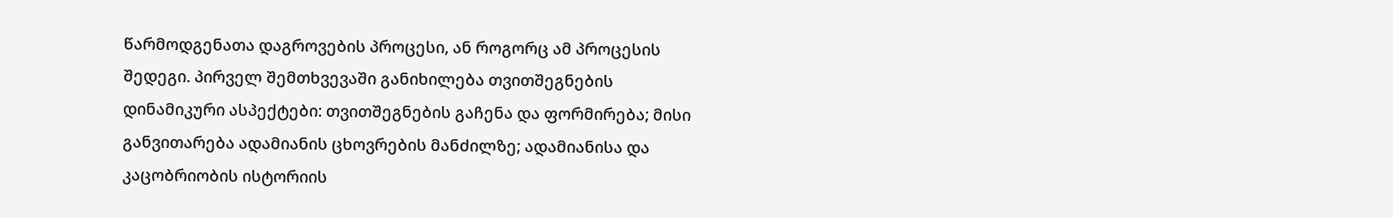წარმოდგენათა დაგროვების პროცესი, ან როგორც ამ პროცესის შედეგი. პირველ შემთხვევაში განიხილება თვითშეგნების დინამიკური ასპექტები: თვითშეგნების გაჩენა და ფორმირება; მისი განვითარება ადამიანის ცხოვრების მანძილზე; ადამიანისა და კაცობრიობის ისტორიის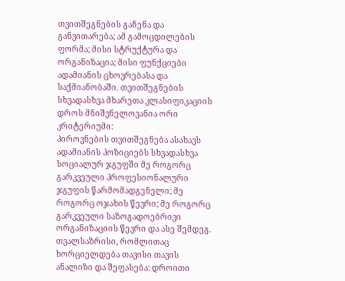თვითშეგნების გაჩენა და განვითარება; ამ გამოცდილების ფორმა; მისი სტრუქტურა და ორგანიზაცია; მისი ფუნქციები ადამიანის ცხოვრებასა და საქმიანობაში. თვითშეგნების სხვადასხვა მხარეთა კლასიფიკაციის დროს მნიშვნელოვანია ორი კრიტერიუმი:
პიროვნების თვითშეგნება ასახავს ადამიანის პოზიციებს სხვადასხვა სოციალურ ჯგუფში მე როგორც გარკვეული პროფესიონალური ჯგუფის წარმომადგენელი; მე როგორც ოჯახის წევრი; მე როგორც გარკვეული საზოგადოებრივი ორგანიზაციის წევრი და ასე შემდეგ.
თვალსაზრისი, რომლითაც ხორციელდება თავისი თავის ანალიზი და შეფასება: დროითი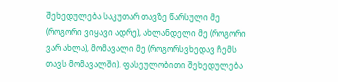შეხედულება საკუთარ თავზე წარსული მე (როგორი ვიყავი ადრე), ახლანდელი მე (როგორი ვარ ახლა), მომავალი მე (როგორსვხედავ ჩემს თავს მომავალში). ფასეულობითი შეხედულება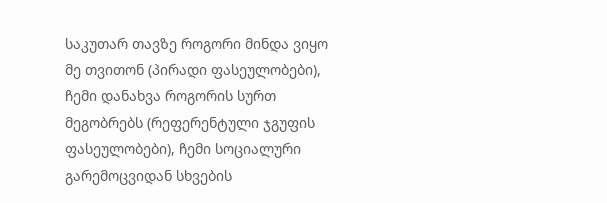საკუთარ თავზე როგორი მინდა ვიყო მე თვითონ (პირადი ფასეულობები), ჩემი დანახვა როგორის სურთ მეგობრებს (რეფერენტული ჯგუფის ფასეულობები), ჩემი სოციალური გარემოცვიდან სხვების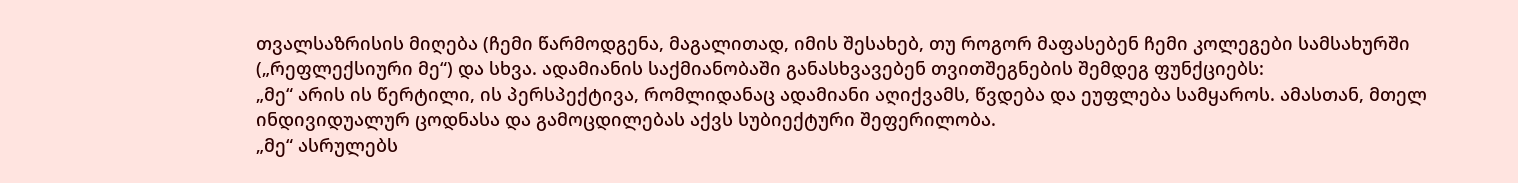თვალსაზრისის მიღება (ჩემი წარმოდგენა, მაგალითად, იმის შესახებ, თუ როგორ მაფასებენ ჩემი კოლეგები სამსახურში („რეფლექსიური მე“) და სხვა. ადამიანის საქმიანობაში განასხვავებენ თვითშეგნების შემდეგ ფუნქციებს:
„მე“ არის ის წერტილი, ის პერსპექტივა, რომლიდანაც ადამიანი აღიქვამს, წვდება და ეუფლება სამყაროს. ამასთან, მთელ ინდივიდუალურ ცოდნასა და გამოცდილებას აქვს სუბიექტური შეფერილობა.
„მე“ ასრულებს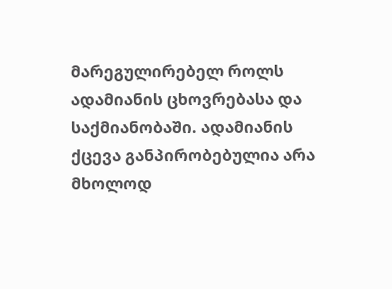მარეგულირებელ როლს ადამიანის ცხოვრებასა და საქმიანობაში. ადამიანის ქცევა განპირობებულია არა მხოლოდ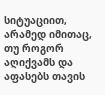სიტუაციით, არამედ იმითაც, თუ როგორ აღიქვამს და აფასებს თავის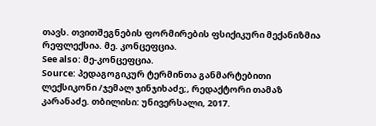თავს. თვითშეგნების ფორმირების ფსიქიკური მექანიზმია რეფლექსია. მე. კონცეფცია.
See also: მე-კონცეფცია.
Source: პედაგოგიკურ ტერმინთა განმარტებითი ლექსიკონი /ჯემალ ჯინჯიხაძე;, რედაქტორი თამაზ კარანაძე. თბილისი: უნივერსალი, 2017.